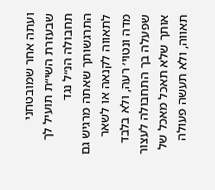ועתה אחר שמובטחני שבעזרת השי״ת תועיל לך תחבולה הנ״ל נגד התרגשותך שאתה מרגיש גם לתאווה לקנאה או לשאר מדה ונטוי׳ רעה, ולא בלבד שפעלה בך התחבולה לעצור אותך שלא תאכל מאכל של תאווה, ולא תעשה פעולה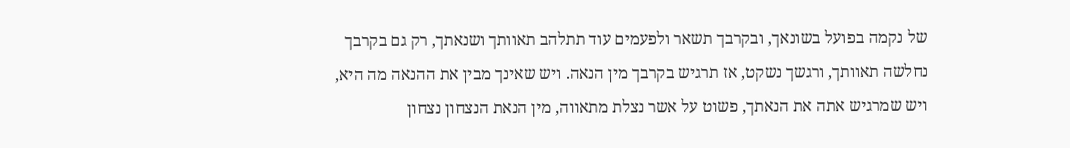של נקמה בפועל בשונאך, ובקרבך תשאר ולפעמים עוד תתלהב תאוותך ושנאתך, רק גם בקרבך נחלשה תאוותך, ורגשך נשקט, אז תרגיש בקרבך מין הנאה. ויש שאינך מבין את ההנאה מה היא, ויש שמרגיש אתה את הנאתך, פשוט על אשר נצלת מתאווה, מין הנאת הנצחון נצחון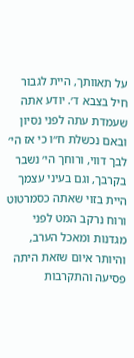על תאוותך, היית לגבור חיל בצבא ד׳. יודע אתה שעמדת עתה לפני נסיון ובאם נכשלת ח״ו כי אז הי׳ לבך דווי, ורוחך הי׳ נשבר בקרבך, וגם בעיני עצמך היית בזוי שאתה כסמרטוט ורוח נרקב המט לפני מגדנות ומאכל הערב, והיותר איום שזאת היתה פסיעה והתקרבות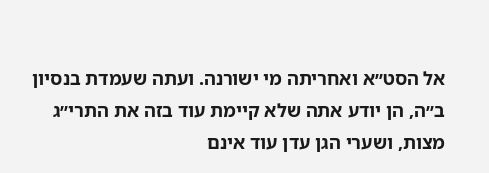אל הסט״א ואחריתה מי ישורנה. ועתה שעמדת בנסיון ב״ה, הן יודע אתה שלא קיימת עוד בזה את התרי״ג מצות, ושערי הגן עדן עוד אינם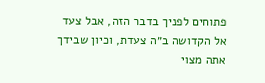פתוחים לפניך בדבר הזה, אבל צעד אל הקדושה ב״ה צעדת, וכיון שבידך אתה מצוי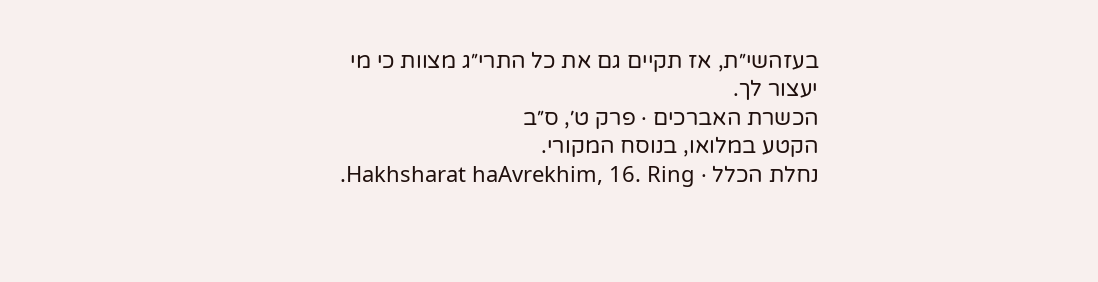בעזהשי״ת, אז תקיים גם את כל התרי״ג מצוות כי מי יעצור לך.
הכשרת האברכים · פרק ט׳, ס״ב
הקטע במלואו, בנוסח המקורי.
נחלת הכלל · Hakhsharat haAvrekhim, 16. Ring.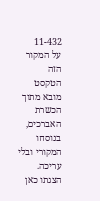11-432
על המקור הזה
הטקסט מובא מתוך הכשרת האברכים, בנוסחו המקורי ובלי עריכה. הצגתו כאן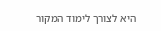היא לצורך לימוד המקור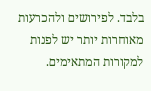בלבד. לפירושים ולהכרעות מאוחרות יותר יש לפנות למקורות המתאימים.